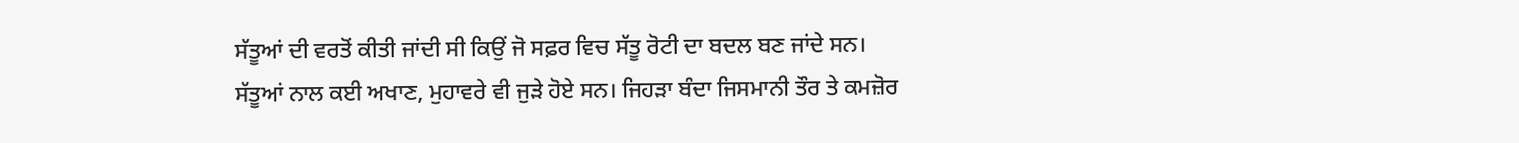ਸੱਤੂਆਂ ਦੀ ਵਰਤੋਂ ਕੀਤੀ ਜਾਂਦੀ ਸੀ ਕਿਉਂ ਜੋ ਸਫ਼ਰ ਵਿਚ ਸੱਤੂ ਰੋਟੀ ਦਾ ਬਦਲ ਬਣ ਜਾਂਦੇ ਸਨ।
ਸੱਤੂਆਂ ਨਾਲ ਕਈ ਅਖਾਣ, ਮੁਹਾਵਰੇ ਵੀ ਜੁੜੇ ਹੋਏ ਸਨ। ਜਿਹੜਾ ਬੰਦਾ ਜਿਸਮਾਨੀ ਤੌਰ ਤੇ ਕਮਜ਼ੋਰ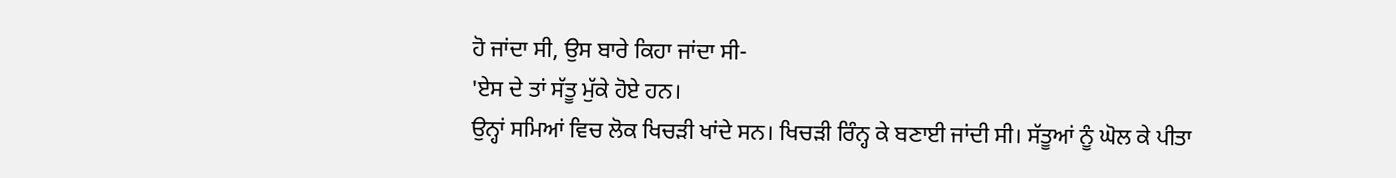ਹੋ ਜਾਂਦਾ ਸੀ, ਉਸ ਬਾਰੇ ਕਿਹਾ ਜਾਂਦਾ ਸੀ-
'ਏਸ ਦੇ ਤਾਂ ਸੱਤੂ ਮੁੱਕੇ ਹੋਏ ਹਨ।
ਉਨ੍ਹਾਂ ਸਮਿਆਂ ਵਿਚ ਲੋਕ ਖਿਚੜੀ ਖਾਂਦੇ ਸਨ। ਖਿਚੜੀ ਰਿੰਨ੍ਹ ਕੇ ਬਣਾਈ ਜਾਂਦੀ ਸੀ। ਸੱਤੂਆਂ ਨੂੰ ਘੋਲ ਕੇ ਪੀਤਾ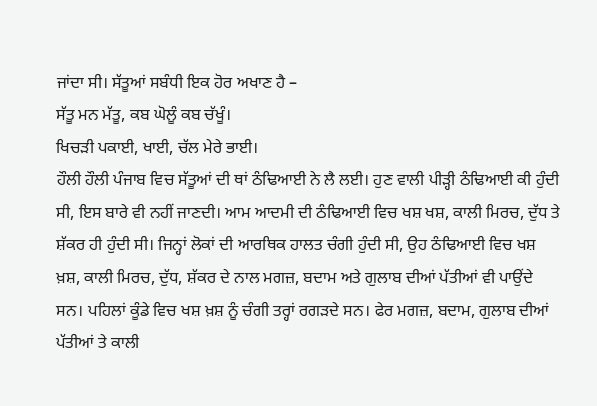ਜਾਂਦਾ ਸੀ। ਸੱਤੂਆਂ ਸਬੰਧੀ ਇਕ ਹੋਰ ਅਖਾਣ ਹੈ –
ਸੱਤੂ ਮਨ ਮੱਤੂ, ਕਬ ਘੋਲੂੰ ਕਬ ਚੱਖੂੰ।
ਖਿਚੜੀ ਪਕਾਈ, ਖਾਈ, ਚੱਲ ਮੇਰੇ ਭਾਈ।
ਹੌਲੀ ਹੌਲੀ ਪੰਜਾਬ ਵਿਚ ਸੱਤੂਆਂ ਦੀ ਥਾਂ ਠੰਢਿਆਈ ਨੇ ਲੈ ਲਈ। ਹੁਣ ਵਾਲੀ ਪੀੜ੍ਹੀ ਠੰਢਿਆਈ ਕੀ ਹੁੰਦੀ ਸੀ, ਇਸ ਬਾਰੇ ਵੀ ਨਹੀਂ ਜਾਣਦੀ। ਆਮ ਆਦਮੀ ਦੀ ਠੰਢਿਆਈ ਵਿਚ ਖਸ਼ ਖਸ਼, ਕਾਲੀ ਮਿਰਚ, ਦੁੱਧ ਤੇ ਸ਼ੱਕਰ ਹੀ ਹੁੰਦੀ ਸੀ। ਜਿਨ੍ਹਾਂ ਲੋਕਾਂ ਦੀ ਆਰਥਿਕ ਹਾਲਤ ਚੰਗੀ ਹੁੰਦੀ ਸੀ, ਉਹ ਠੰਢਿਆਈ ਵਿਚ ਖਸ਼ ਖ਼ਸ਼, ਕਾਲੀ ਮਿਰਚ, ਦੁੱਧ, ਸ਼ੱਕਰ ਦੇ ਨਾਲ ਮਗਜ਼, ਬਦਾਮ ਅਤੇ ਗੁਲਾਬ ਦੀਆਂ ਪੱਤੀਆਂ ਵੀ ਪਾਉਂਦੇ ਸਨ। ਪਹਿਲਾਂ ਕੂੰਡੇ ਵਿਚ ਖਸ਼ ਖ਼ਸ਼ ਨੂੰ ਚੰਗੀ ਤਰ੍ਹਾਂ ਰਗੜਦੇ ਸਨ। ਫੇਰ ਮਗਜ਼, ਬਦਾਮ, ਗੁਲਾਬ ਦੀਆਂ ਪੱਤੀਆਂ ਤੇ ਕਾਲੀ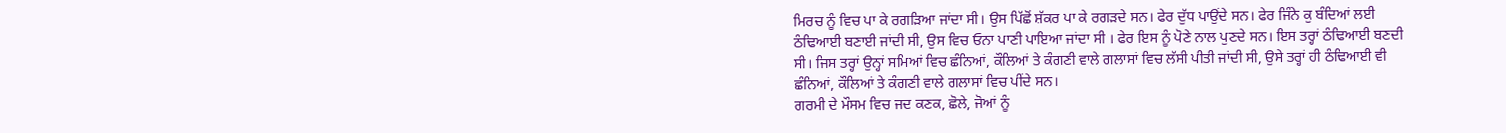ਮਿਰਚ ਨੂੰ ਵਿਚ ਪਾ ਕੇ ਰਗੜਿਆ ਜਾਂਦਾ ਸੀ। ਉਸ ਪਿੱਛੋਂ ਸ਼ੱਕਰ ਪਾ ਕੇ ਰਗੜਦੇ ਸਨ। ਫੇਰ ਦੁੱਧ ਪਾਉਂਦੇ ਸਨ। ਫੇਰ ਜਿੰਨੇ ਕੁ ਬੰਦਿਆਂ ਲਈ ਠੰਢਿਆਈ ਬਣਾਈ ਜਾਂਦੀ ਸੀ, ਉਸ ਵਿਚ ਓਨਾ ਪਾਣੀ ਪਾਇਆ ਜਾਂਦਾ ਸੀ । ਫੇਰ ਇਸ ਨੂੰ ਪੋਣੇ ਨਾਲ ਪੁਣਦੇ ਸਨ। ਇਸ ਤਰ੍ਹਾਂ ਠੰਢਿਆਈ ਬਣਦੀ ਸੀ। ਜਿਸ ਤਰ੍ਹਾਂ ਉਨ੍ਹਾਂ ਸਮਿਆਂ ਵਿਚ ਛੰਨਿਆਂ, ਕੌਲਿਆਂ ਤੇ ਕੰਗਣੀ ਵਾਲੇ ਗਲਾਸਾਂ ਵਿਚ ਲੱਸੀ ਪੀਤੀ ਜਾਂਦੀ ਸੀ, ਉਸੇ ਤਰ੍ਹਾਂ ਹੀ ਠੰਢਿਆਈ ਵੀ ਛੰਨਿਆਂ, ਕੌਲਿਆਂ ਤੇ ਕੰਗਣੀ ਵਾਲੇ ਗਲਾਸਾਂ ਵਿਚ ਪੀਂਦੇ ਸਨ।
ਗਰਮੀ ਦੇ ਮੌਸਮ ਵਿਚ ਜਦ ਕਣਕ, ਛੋਲੇ, ਜੋਆਂ ਨੂੰ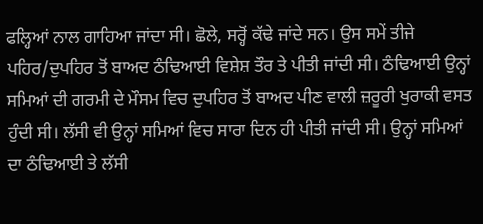ਫਲ੍ਹਿਆਂ ਨਾਲ ਗਾਹਿਆ ਜਾਂਦਾ ਸੀ। ਛੋਲੇ, ਸਰ੍ਹੋਂ ਕੱਢੇ ਜਾਂਦੇ ਸਨ। ਉਸ ਸਮੇਂ ਤੀਜੇ ਪਹਿਰ/ਦੁਪਹਿਰ ਤੋਂ ਬਾਅਦ ਠੰਢਿਆਈ ਵਿਸ਼ੇਸ਼ ਤੌਰ ਤੇ ਪੀਤੀ ਜਾਂਦੀ ਸੀ। ਠੰਢਿਆਈ ਉਨ੍ਹਾਂ ਸਮਿਆਂ ਦੀ ਗਰਮੀ ਦੇ ਮੌਸਮ ਵਿਚ ਦੁਪਹਿਰ ਤੋਂ ਬਾਅਦ ਪੀਣ ਵਾਲੀ ਜ਼ਰੂਰੀ ਖੁਰਾਕੀ ਵਸਤ ਹੁੰਦੀ ਸੀ। ਲੱਸੀ ਵੀ ਉਨ੍ਹਾਂ ਸਮਿਆਂ ਵਿਚ ਸਾਰਾ ਦਿਨ ਹੀ ਪੀਤੀ ਜਾਂਦੀ ਸੀ। ਉਨ੍ਹਾਂ ਸਮਿਆਂ ਦਾ ਠੰਢਿਆਈ ਤੇ ਲੱਸੀ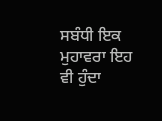ਸਬੰਧੀ ਇਕ ਮੁਹਾਵਰਾ ਇਹ ਵੀ ਹੁੰਦਾ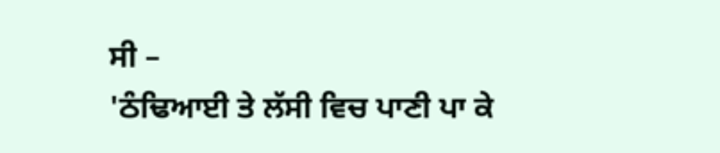ਸੀ –
'ਠੰਢਿਆਈ ਤੇ ਲੱਸੀ ਵਿਚ ਪਾਣੀ ਪਾ ਕੇ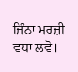ਜਿੰਨਾ ਮਰਜ਼ੀ ਵਧਾ ਲਵੋ।